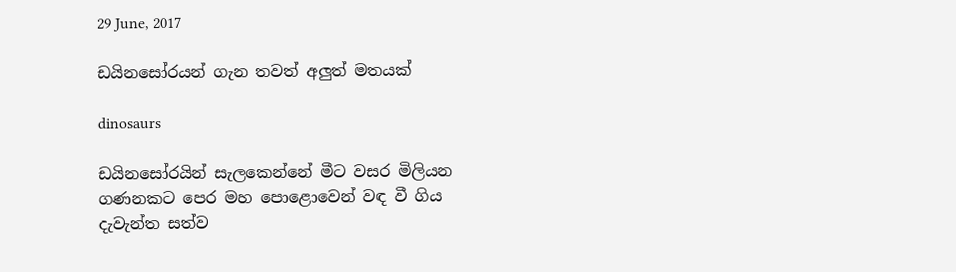29 June, 2017

ඩයිනසෝරයන් ගැන තවත් අලුත් මතයක්

dinosaurs

ඩයිනසෝරයින් සැලකෙන්නේ මීට වසර මිලියන ගණනකට පෙර මහ ‍පොළොවෙන් වඳ වී ගිය දැවැන්ත සත්ව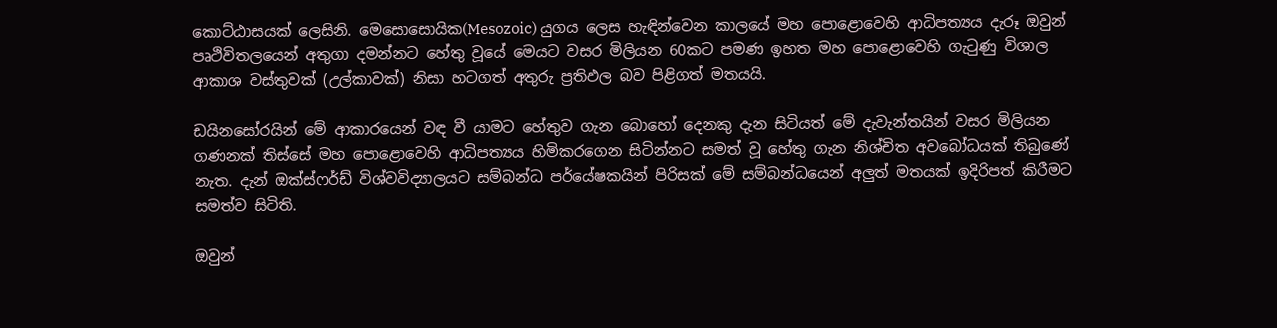කොට්ඨාසයක් ලෙසිනි. මෙසොසොයික(Mesozoic) යුගය ලෙස හැඳින්වෙන කාලයේ මහ ‍පොළොවෙහි ආධිපත්‍යය දැරූ ඔවුන් පෘථිවිතලයෙන් අතුගා දමන්නට හේතු වූයේ මෙයට වසර මිලියන 60කට පමණ ඉහත මහ ‍පොළොවෙහි ගැටුණු විශාල ආකාශ වස්තුවක් (උල්කාවක්) නිසා හටගත් අතුරු ප්‍රතිඵල බව පිළිගත් මතයයි.

ඩයිනසෝරයින් මේ ආකාරයෙන් වඳ වී යාමට හේතුව ගැන බොහෝ දෙනකු දැන සිටියත් මේ දැවැන්තයින් වසර මිලියන ගණනක් තිස්සේ මහ ‍පොළොවෙහි ආධිපත්‍යය හිමිකරගෙන සිටින්නට සමත් වූ හේතු ගැන නිශ්චිත අවබෝධයක් තිබුණේ නැත. දැන් ඔක්ස්ෆර්ඩ් විශ්වවිද්‍යාලයට සම්බන්ධ පර්යේෂකයින් පිරිසක් මේ සම්බන්ධයෙන් අලුත් මතයක් ඉදිරිපත් කිරීමට සමත්ව සිටිති.

ඔවුන්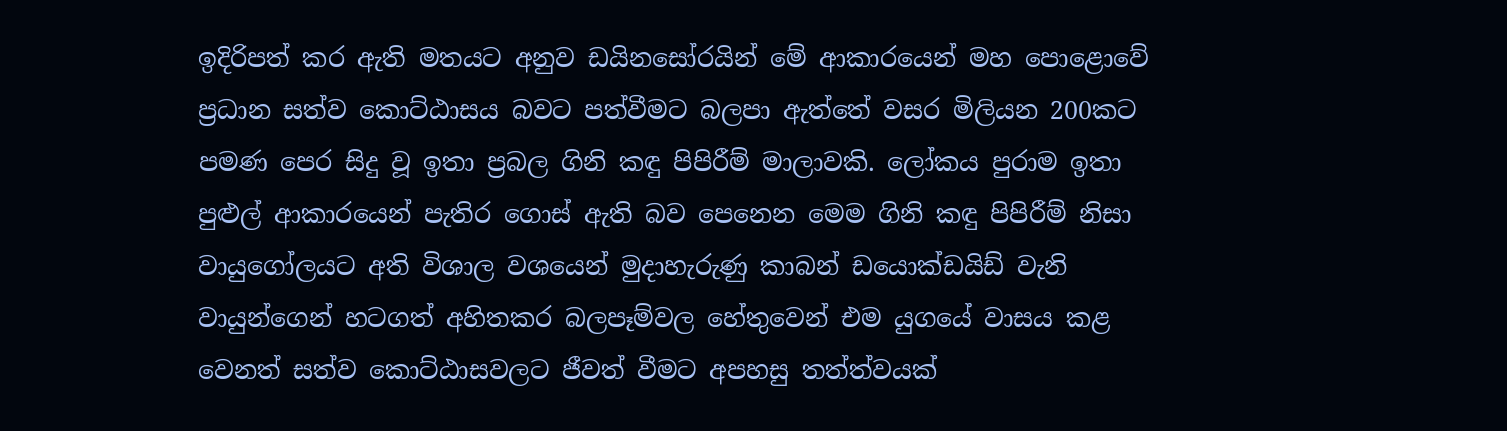ඉදිරිපත් කර ඇති මතයට අනුව ඩයිනසෝරයින් මේ ආකාරයෙන් මහ ‍පොළොවේ ප්‍රධාන සත්ව කොට්ඨාසය බවට පත්වීමට බලපා ඇත්තේ වසර මිලියන 200කට පමණ පෙර සිදු වූ ඉතා ප්‍රබල ගිනි කඳු පිපිරීම් මාලාවකි. ලෝකය පුරාම ඉතා පුළුල් ආකාරයෙන් පැතිර ගොස් ඇති බව පෙනෙන මෙම ගිනි කඳු පිපිරීම් නිසා වායුගෝලයට අති විශාල වශයෙන් මුදාහැරුණු කාබන් ඩයොක්ඩයිඩ් වැනි වායුන්ගෙන් හටගත් අහිතකර බලපෑම්වල හේතුවෙන් එම යුගයේ වාසය කළ වෙනත් සත්ව කොට්ඨාසවලට ජීවත් වීමට අපහසු තත්ත්වයක්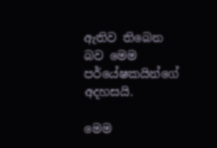ඇතිව තිබෙන බව මෙම පර්යේෂකයින්ගේ අදහසයි.

මෙම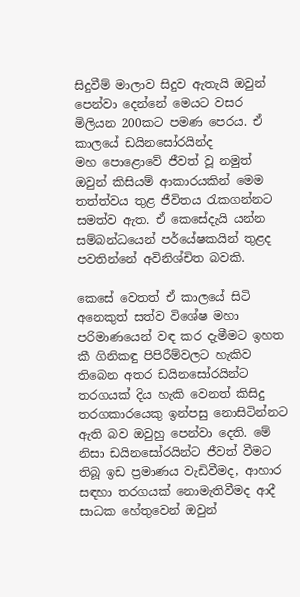සිදුවීම් මාලාව සිදුව ඇතැයි ඔවුන් පෙන්වා දෙන්නේ මෙයට වසර මිලියන 200කට පමණ පෙරය. ඒ කාලයේ ඩයිනසෝරයින්ද මහ ‍පොළොවේ ජීවත් වූ නමුත් ඔවුන් කිසියම් ආකාරයකින් මෙම තත්ත්වය තුළ ජීවිතය රැකගන්නට සමත්ව ඇත. ඒ කෙසේදැයි යන්න සම්බන්ධයෙන් පර්යේෂකයින් තුළද පවතින්නේ අවිනිශ්චිත බවකි.

කෙසේ වෙතත් ඒ කාලයේ සිටි අනෙකුත් සත්ව විශේෂ මහා පරිමාණයෙන් වඳ කර දැමීමට ඉහත කී ගිනිකඳු පිපිරීම්වලට හැකිව තිබෙන අතර ඩයිනසෝරයින්ට තරගයක් දිය හැකි වෙනත් කිසිදු තරගකාරයෙකු ඉන්පසු නොසිටින්නට ඇති බව ඔවුහු පෙන්වා දෙති. මේ නිසා ඩයිනසෝරයින්ට ජීවත් වීමට තිබූ ඉඩ ප්‍රමාණය වැඩිවීමද, ආහාර සඳහා තරගයක් නොමැතිවීමද ආදී සාධක හේතුවෙන් ඔවුන්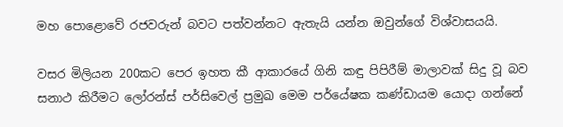මහ ‍පොළොවේ රජවරුන් බවට පත්වන්නට ඇතැයි යන්න ඔවුන්ගේ විශ්වාසයයි.

වසර මිලියන 200කට පෙර ඉහත කී ආකාරයේ ගිනි කඳු පිපිරීම් මාලාවක් සිදු වූ බව සනාථ කිරීමට ලෝරන්ස් පර්සිවෙල් ප්‍රමුඛ මෙම පර්යේෂක කණ්ඩායම යොදා ගන්නේ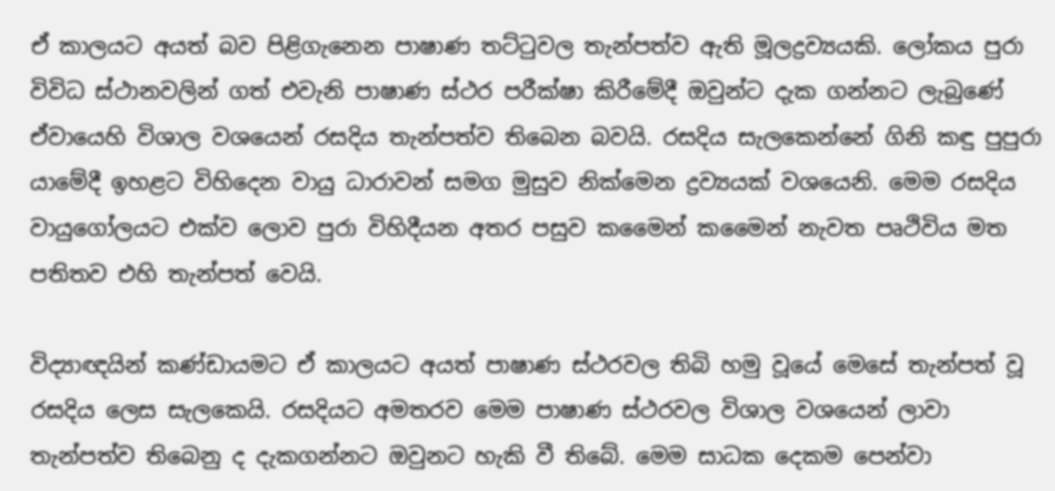ඒ කාලයට අයත් බව පිළිගැනෙන පාෂාණ තට්ටුවල තැන්පත්ව ඇති මූලද්‍රව්‍යයකි. ලෝකය පුරා විවිධ ස්ථානවලින් ගත් එවැනි පාෂාණ ස්ථර පරීක්ෂා කිරීමේදී ඔවුන්ට දැක ගන්නට ලැබුණේ ඒවායෙහි විශාල වශයෙන් රසදිය තැන්පත්ව තිබෙන බවයි. රසදිය සැලකෙන්නේ ගිනි කඳු පුපුරා යාමේදී ඉහළට විහිදෙන වායු ධාරාවන් සමග මුසුව නික්මෙන ද්‍රව්‍යයක් වශයෙනි. මෙම රසදිය වායුගෝලයට එක්ව ලොව පුරා විහිදීයන අතර පසුව කමෛන් කමෛන් නැවත පෘථිවිය මත පතිතව එහි තැන්පත් වෙයි.

විද්‍යාඥයින් කණ්ඩායමට ඒ කාලයට අයත් පාෂාණ ස්ථරවල තිබි හමු වූයේ මෙසේ තැන්පත් වූ රසදිය ලෙස සැලකෙයි. රසදියට අමතරව මෙම පාෂාණ ස්ථරවල විශාල වශයෙන් ලාවා තැන්පත්ව තිබෙනු ද දැකගන්නට ඔවුනට හැකි වී තිබේ. මෙම සාධක දෙකම පෙන්වා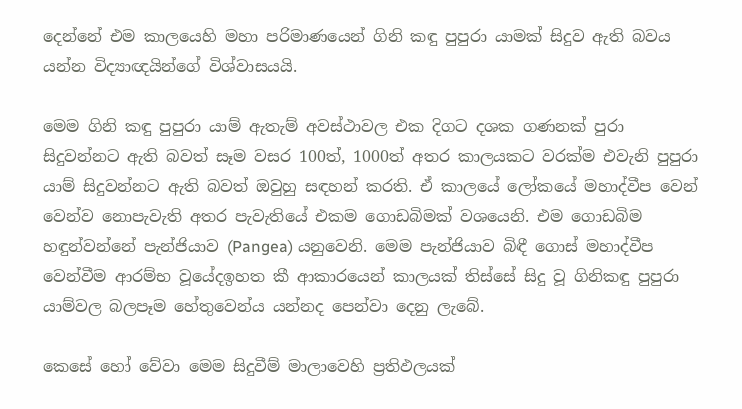දෙන්නේ එම කාලයෙහි මහා පරිමාණයෙන් ගිනි කඳු පුපුරා යාමක් සිදුව ඇති බවය යන්න විද්‍යාඥයින්ගේ විශ්වාසයයි.

මෙම ගිනි කඳු පුපුරා යාම් ඇතැම් අවස්ථාවල එක දිගට දශක ගණනක් පුරා සිදුවන්නට ඇති බවත් සෑම වසර 100ත්, 1000ත් අතර කාලයකට වරක්ම එවැනි පුපුරා යාම් සිදුවන්නට ඇති බවත් ඔවුහු සඳහන් කරති. ඒ කාලයේ ලෝකයේ මහාද්වීප වෙන් වෙන්ව නොපැවැති අතර පැවැතියේ එකම ගොඩබිමක් වශයෙනි. එම ගොඩබිම හඳුන්වන්නේ පැන්ජියාව (Pangea) යනුවෙනි. මෙම පැන්ජියාව බිඳී ගොස් මහාද්වීප වෙන්වීම ආරම්භ වූයේදඉහත කී ආකාරයෙන් කාලයක් තිස්සේ සිදු වූ ගිනිකඳු පුපුරා යාම්වල බලපෑම හේතුවෙන්ය යන්නද පෙන්වා දෙනු ලැබේ.

කෙසේ හෝ වේවා මෙම සිදුවීම් මාලාවෙහි ප්‍රතිඵලයක්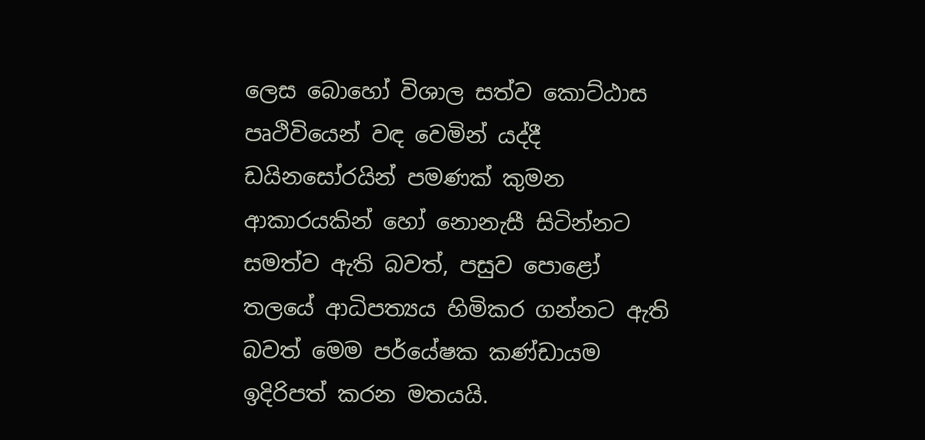ලෙස බොහෝ විශාල සත්ව කොට්ඨාස පෘථිවියෙන් වඳ වෙමින් යද්දී ඩයිනසෝරයින් පමණක් කුමන ආකාරයකින් හෝ නොනැසී සිටින්නට සමත්ව ඇති බවත්, පසුව ‍පොළෝ තලයේ ආධිපත්‍යය හිමිකර ගන්නට ඇති බවත් මෙම පර්යේෂක කණ්ඩායම ඉදිරිපත් කරන මතයයි.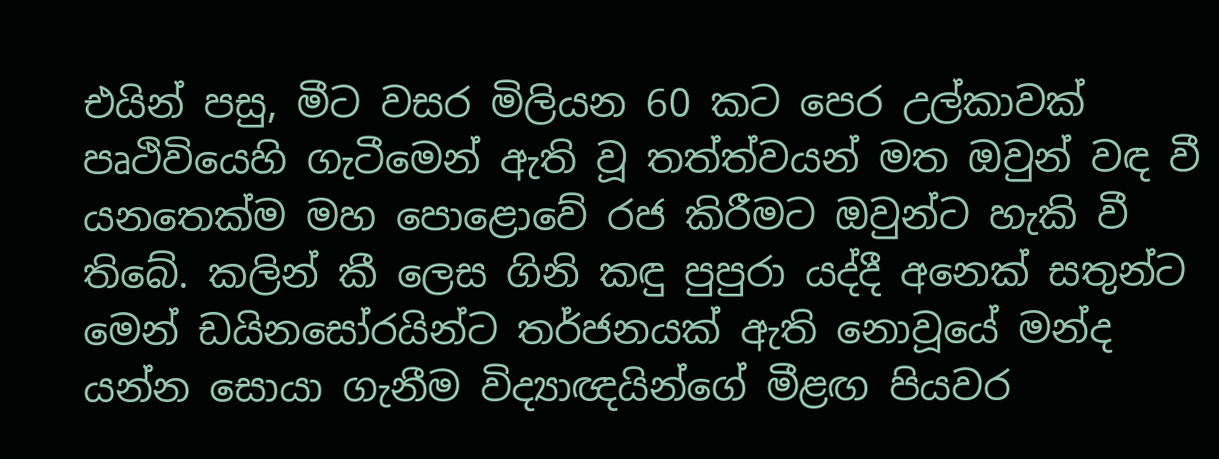එයින් පසු, මීට වසර මිලියන 60 කට පෙර උල්කාවක් පෘථිවියෙහි ගැටීමෙන් ඇති වූ තත්ත්වයන් මත ඔවුන් වඳ වී යනතෙක්ම මහ ‍පොළොවේ රජ කිරීමට ඔවුන්ට හැකි වී තිබේ. කලින් කී ලෙස ගිනි කඳු පුපුරා යද්දී අනෙක් සතුන්ට මෙන් ඩයිනසෝරයින්ට තර්ජනයක් ඇති නොවූයේ මන්ද යන්න සොයා ගැනීම විද්‍යාඥයින්ගේ මීළඟ පියවර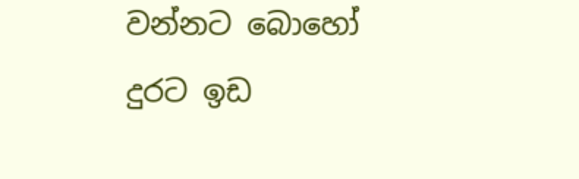වන්නට බොහෝ දුරට ඉඩ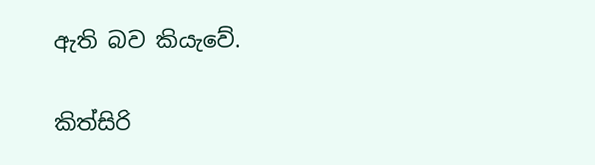ඇති බව කියැවේ.

කිත්සිරි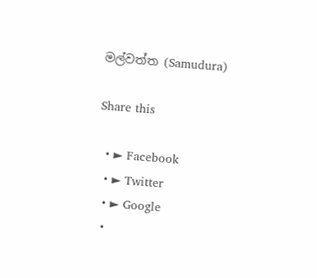මල්වත්ත (Samudura)

Share this

  • ► Facebook
  • ► Twitter
  • ► Google
  •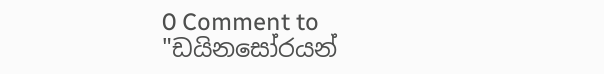0 Comment to "ඩයිනසෝරයන්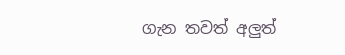ගැන තවත් අලුත්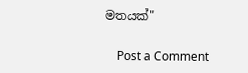මතයක්"

    Post a Comment